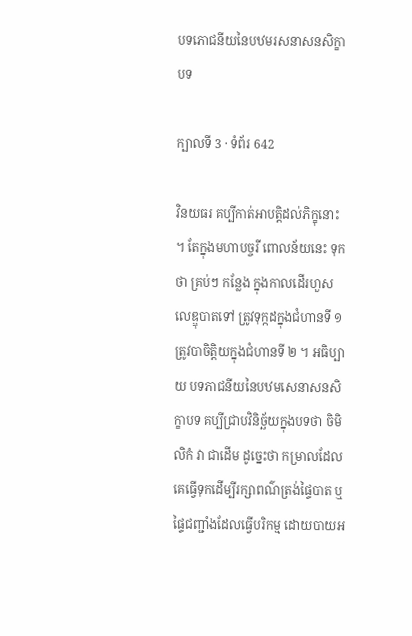បទភោជនីយនៃបឋមរសនាសនសិក្ខាបទ

ក្បាលទី 3 · ទំព័រ 642

វិនយធរ គប្បីកាត់អាបត្តិដល់ភិក្ខុនោះ ។ តែក្នុងមហាបច្ចរី ពោលន័យនេះ ទុកថា គ្រប់ៗ កន្លែង ក្នុងកាលដើរហួសលេឌ្ឌុបាតទៅ ត្រូវទុក្កដក្នុងជំហានទី ១ ត្រូវបាចិត្តិយក្នុងជំហានទី ២ ។ អធិប្បាយ បទភាជនីយនៃបឋមសេនាសនសិក្ខាបទ គប្បីជ្រាបវិនិច្ឆ័យក្នុងបទថា ចិមិលិកំ វា ជាដើម ដូច្នេះថា កម្រាលដែលគេធ្វើទុកដើម្បីរក្សាពណ៌ត្រង់ផ្ទៃបាត ឬផ្ទៃជញ្ជាំងដែលធ្វើបរិកម្ម ដោយបាយអ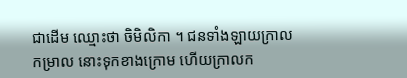ជាដើម ឈ្មោះថា ចិមិលិកា ។ ជនទាំងឡាយក្រាលកម្រាល នោះទុកខាងក្រោម ហើយក្រាលក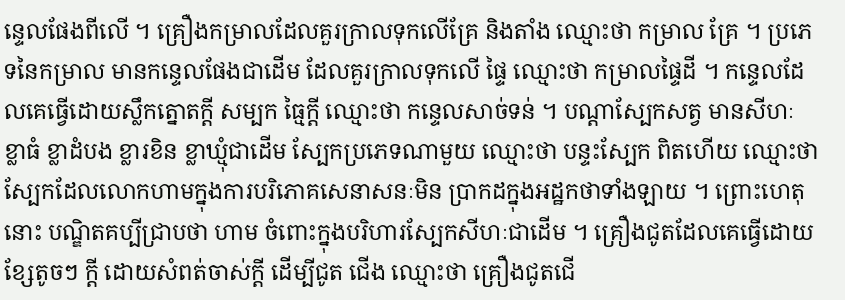ន្ទេលផែងពីលើ ។ គ្រឿងកម្រាលដែលគួរក្រាលទុកលើគ្រែ និងតាំង ឈ្មោះថា កម្រាល គ្រែ ។ ប្រភេទនៃកម្រាល មានកន្ទេលផែងជាដើម ដែលគួរក្រាលទុកលើ ផ្ទៃ ឈ្មោះថា កម្រាលផ្ទៃដី ។ កន្ទេលដែលគេធ្វើដោយស្លឹកត្នោតក្តី សម្បក ធ្មៃក្តី ឈ្មោះថា កន្ទេលសាច់ទន់ ។ បណ្តាស្បែកសត្វ មានសីហៈ ខ្លាធំ ខ្លាដំបង ខ្លារខិន ខ្លាឃ្មុំជាដើម ស្បែកប្រភេទណាមួយ ឈ្មោះថា បន្ទះស្បែក ពិតហើយ ឈ្មោះថា ស្បែកដែលលោកហាមក្នុងការបរិភោគសេនាសនៈមិន ប្រាកដក្នុងអដ្ឋកថាទាំងឡាយ ។ ព្រោះហេតុនោះ បណ្ឌិតគប្បីជ្រាបថា ហាម ចំពោះក្នុងបរិហារស្បែកសីហៈជាដើម ។ គ្រឿងជូតដែលគេធ្វើដោយខ្សែតូចៗ ក្តី ដោយសំពត់ចាស់ក្តី ដើម្បីជូត ជើង ឈ្មោះថា គ្រឿងជូតជើ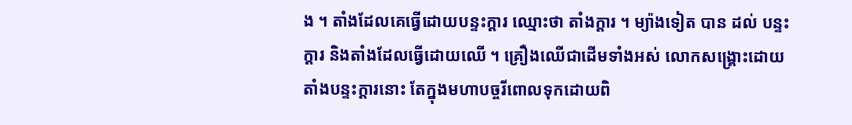ង ។ តាំងដែលគេធ្វើដោយបន្ទះក្តារ ឈ្មោះថា តាំងក្តារ ។ ម្យ៉ាងទៀត បាន ដល់ បន្ទះក្តារ និងតាំងដែលធ្វើដោយឈើ ។ គ្រឿងឈើជាដើមទាំងអស់ លោកសង្គ្រោះដោយតាំងបន្ទះក្តារនោះ តែក្នុងមហាបច្ចរីពោលទុកដោយពិ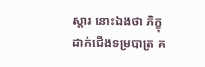ស្តារ នោះឯងថា ភិក្ខុដាក់ជើងទម្របាត្រ គ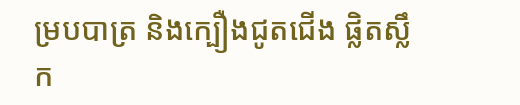ម្របបាត្រ និងក្បឿងជូតជើង ផ្លិតស្លឹក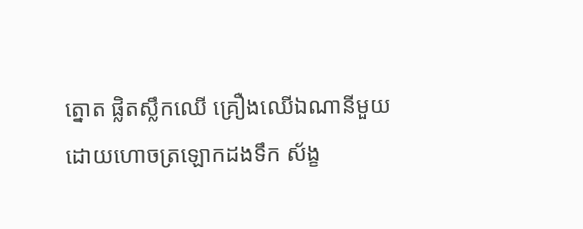ត្នោត ផ្លិតស្លឹកឈើ គ្រឿងឈើឯណានីមួយ ដោយហោចត្រឡោកដងទឹក ស័ង្ខ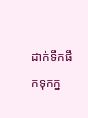ដាក់ទឹកផឹកទុកក្ន